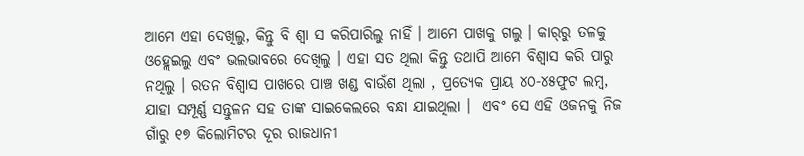ଆମେ ଏହା ଦେଖିଲୁ, କିନ୍ତୁ ବି ଶ୍ୱା ସ କରିପାରିଲୁ ନାହିଁ । ଆମେ ପାଖକୁ ଗଲୁ । କାର୍‌ରୁ ତଳକୁ ଓହ୍ଲେଇଲୁ ଏବଂ ଭଲଭାବରେ ଦେଖିଲୁ । ଏହା ସତ ଥିଲା କିନ୍ତୁ ତଥାପି ଆମେ ବିଶ୍ୱାସ କରି ପାରୁ ନଥିଲୁ । ରତନ ବିଶ୍ୱାସ ପାଖରେ ପାଞ୍ଚ ଖଣ୍ଡ ବାଉଁଶ ଥିଲା , ପ୍ରତ୍ୟେକ ପ୍ରାୟ ୪୦-୪୫ଫୁଟ ଲମ୍ବ, ଯାହା ସମ୍ପୂର୍ଣ୍ଣ ସନ୍ତୁଳନ ସହ ତାଙ୍କ ସାଇକେଲରେ ବନ୍ଧା ଯାଇଥିଲା ।  ଏବଂ ସେ ଏହି ଓଜନକୁ ନିଜ ଗାଁରୁ ୧୭ କିଲୋମିଟର ଦୂର ରାଜଧାନୀ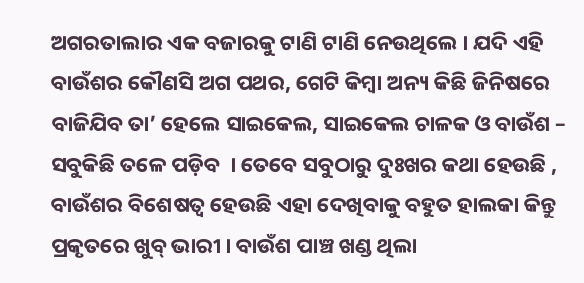ଅଗରତାଲାର ଏକ ବଜାରକୁ ଟାଣି ଟାଣି ନେଉଥିଲେ । ଯଦି ଏହି ବାଉଁଶର କୌଣସି ଅଗ ପଥର, ଗେଟି କିମ୍ବା ଅନ୍ୟ କିଛି ଜିନିଷରେ ବାଜିଯିବ ତା’ ହେଲେ ସାଇକେଲ, ସାଇକେଲ ଚାଳକ ଓ ବାଉଁଶ – ସବୁକିଛି ତଳେ ପଡ଼ିବ  । ତେବେ ସବୁଠାରୁ ଦୁଃଖର କଥା ହେଉଛି , ବାଉଁଶର ବିଶେଷତ୍ୱ ହେଉଛି ଏହା ଦେଖିବାକୁ ବହୁତ ହାଲକା କିନ୍ତୁ ପ୍ରକୃତରେ ଖୁବ୍ ଭାରୀ । ବାଉଁଶ ପାଞ୍ଚ ଖଣ୍ଡ ଥିଲା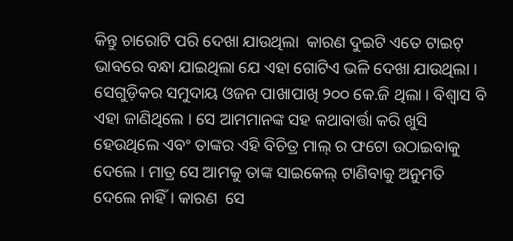କିନ୍ତୁ ଚାରୋଟି ପରି ଦେଖା ଯାଉଥିଲା  କାରଣ ଦୁଇଟି ଏତେ ଟାଇଟ୍ ଭାବରେ ବନ୍ଧା ଯାଇଥିଲା ଯେ ଏହା ଗୋଟିଏ ଭଳି ଦେଖା ଯାଉଥିଲା । ସେଗୁଡ଼ିକର ସମୁଦାୟ ଓଜନ ପାଖାପାଖି ୨୦୦ କେ.ଜି ଥିଲା । ବିଶ୍ୱାସ ବି ଏହା ଜାଣିଥିଲେ । ସେ ଆମମାନଙ୍କ ସହ କଥାବାର୍ତ୍ତା କରି ଖୁସି ହେଉଥିଲେ ଏବଂ ତାଙ୍କର ଏହି ବିଚିତ୍ର ମାଲ୍ ର ଫଟୋ ଉଠାଇବାକୁ ଦେଲେ । ମାତ୍ର ସେ ଆମକୁ ତାଙ୍କ ସାଇକେଲ୍ ଟାଣିବାକୁ ଅନୁମତି ଦେଲେ ନାହିଁ । କାରଣ  ସେ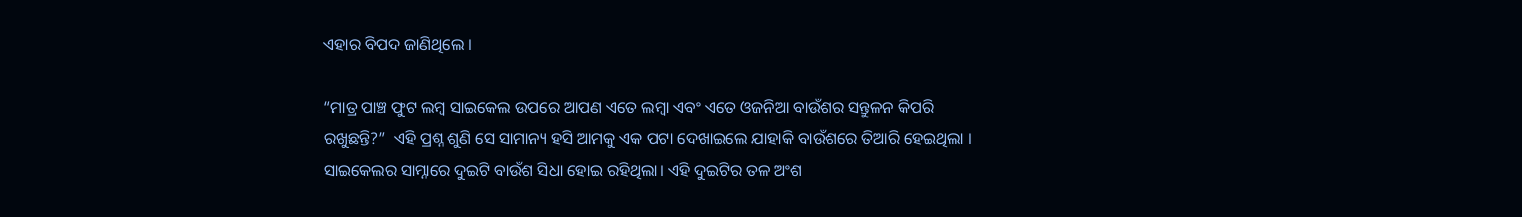ଏହାର ବିପଦ ଜାଣିଥିଲେ ।

“ମାତ୍ର ପାଞ୍ଚ ଫୁଟ ଲମ୍ବ ସାଇକେଲ ଉପରେ ଆପଣ ଏତେ ଲମ୍ବା ଏବଂ ଏତେ ଓଜନିଆ ବାଉଁଶର ସନ୍ତୁଳନ କିପରି ରଖୁଛନ୍ତି?”  ଏହି ପ୍ରଶ୍ନ ଶୁଣି ସେ ସାମାନ୍ୟ ହସି ଆମକୁ ଏକ ପଟା ଦେଖାଇଲେ ଯାହାକି ବାଉଁଶରେ ତିଆରି ହେଇଥିଲା । ସାଇକେଲର ସାମ୍ନାରେ ଦୁଇଟି ବାଉଁଶ ସିଧା ହୋଇ ରହିଥିଲା। ଏହି ଦୁଇଟିର ତଳ ଅଂଶ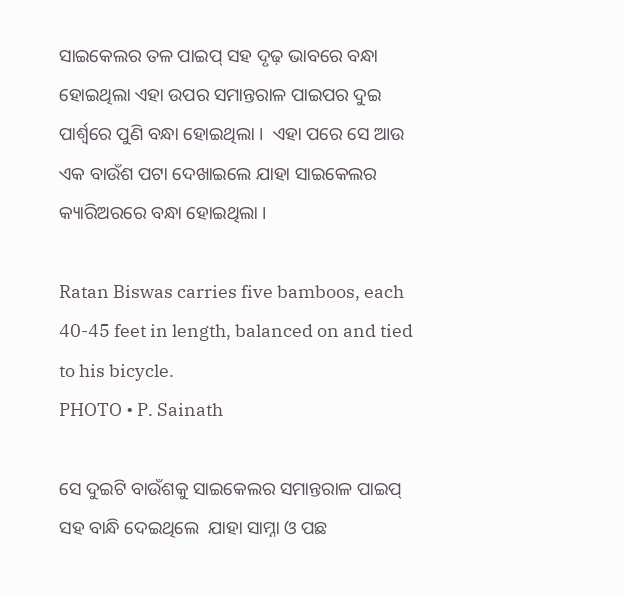ସାଇକେଲର ତଳ ପାଇପ୍ ସହ ଦୃଢ଼ ଭାବରେ ବନ୍ଧା ହୋଇଥିଲା ଏହା ଉପର ସମାନ୍ତରାଳ ପାଇପର ଦୁଇ ପାର୍ଶ୍ଵରେ ପୁଣି ବନ୍ଧା ହୋଇଥିଲା ।  ଏହା ପରେ ସେ ଆଉ ଏକ ବାଉଁଶ ପଟା ଦେଖାଇଲେ ଯାହା ସାଇକେଲର କ୍ୟାରିଅରରେ ବନ୍ଧା ହୋଇଥିଲା ।

Ratan Biswas carries five bamboos, each 40-45 feet in length, balanced on and tied to his bicycle.
PHOTO • P. Sainath

ସେ ଦୁଇଟି ବାଉଁଶକୁ ସାଇକେଲର ସମାନ୍ତରାଳ ପାଇପ୍ ସହ ବାନ୍ଧି ଦେଇଥିଲେ  ଯାହା ସାମ୍ନା ଓ ପଛ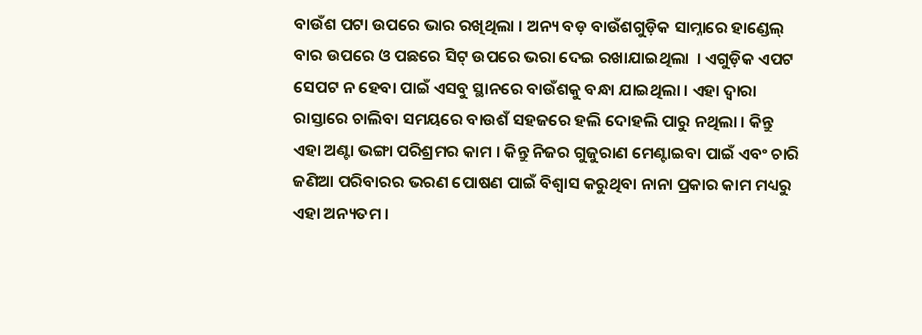ବାଉଁଶ ପଟା ଉପରେ ଭାର ରଖିଥିଲା । ଅନ୍ୟ ବଡ଼ ବାଉଁଶଗୁଡ଼ିକ ସାମ୍ନାରେ ହାଣ୍ଡେଲ୍ ବାର ଉପରେ ଓ ପଛରେ ସିଟ୍ ଉପରେ ଭରା ଦେଇ ରଖାଯାଇଥିଲା  । ଏଗୁଡ଼ିକ ଏପଟ ସେପଟ ନ ହେବା ପାଇଁ ଏସବୁ ସ୍ଥାନରେ ବାଉଁଶକୁ ବନ୍ଧା ଯାଇଥିଲା । ଏହା ଦ୍ୱାରା ରାସ୍ତାରେ ଚାଲିବା ସମୟରେ ବାଉଶଁ ସହଜରେ ହଲି ଦୋହଲି ପାରୁ ନଥିଲା । କିନ୍ତୁ ଏହା ଅଣ୍ଟା ଭଙ୍ଗା ପରିଶ୍ରମର କାମ । କିନ୍ତୁ ନିଜର ଗୁଜୁରାଣ ମେଣ୍ଟାଇବା ପାଇଁ ଏବଂ ଚାରି ଜଣିଆ ପରିବାରର ଭରଣ ପୋଷଣ ପାଇଁ ବିଶ୍ୱାସ କରୁଥିବା ନାନା ପ୍ରକାର କାମ ମଧ୍ୟରୁ ଏହା ଅନ୍ୟତମ ।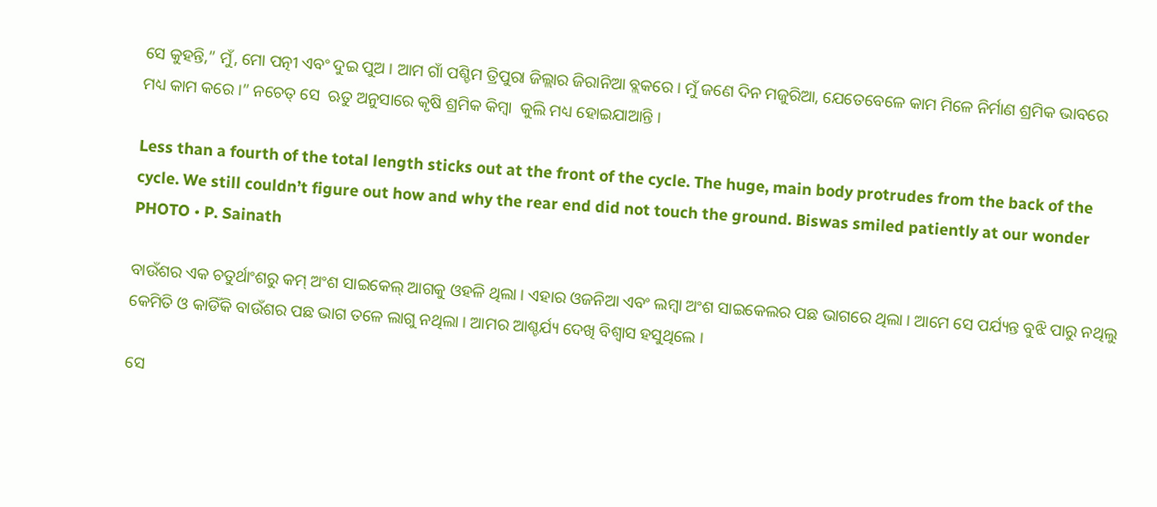ସେ କୁହନ୍ତି,” ମୁଁ, ମୋ ପତ୍ନୀ ଏବଂ ଦୁଇ ପୁଅ । ଆମ ଗାଁ ପଶ୍ଚିମ ତ୍ରିପୁରା ଜିଲ୍ଲାର ଜିରାନିଆ ବ୍ଲକରେ । ମୁଁ ଜଣେ ଦିନ ମଜୁରିଆ, ଯେତେବେଳେ କାମ ମିଳେ ନିର୍ମାଣ ଶ୍ରମିକ ଭାବରେ ମଧ୍ୟ କାମ କରେ ।” ନଚେତ୍ ସେ  ଋତୁ ଅନୁସାରେ କୃଷି ଶ୍ରମିକ କିମ୍ବା  କୁଲି ମଧ୍ୟ ହୋଇଯାଆନ୍ତି ।

Less than a fourth of the total length sticks out at the front of the cycle. The huge, main body protrudes from the back of the cycle. We still couldn’t figure out how and why the rear end did not touch the ground. Biswas smiled patiently at our wonder
PHOTO • P. Sainath

ବାଉଁଶର ଏକ ଚତୁର୍ଥାଂଶରୁ କମ୍ ଅଂଶ ସାଇକେଲ୍ ଆଗକୁ ଓହଳି ଥିଲା । ଏହାର ଓଜନିଆ ଏବଂ ଲମ୍ବା ଅଂଶ ସାଇକେଲର ପଛ ଭାଗରେ ଥିଲା । ଆମେ ସେ ପର୍ଯ୍ୟନ୍ତ ବୁଝି ପାରୁ ନଥିଲୁ କେମିତି ଓ କାଡିଁକି ବାଉଁଶର ପଛ ଭାଗ ତଳେ ଲାଗୁ ନଥିଲା । ଆମର ଆଶ୍ଚର୍ଯ୍ୟ ଦେଖି ବିଶ୍ୱାସ ହସୁଥିଲେ ।

ସେ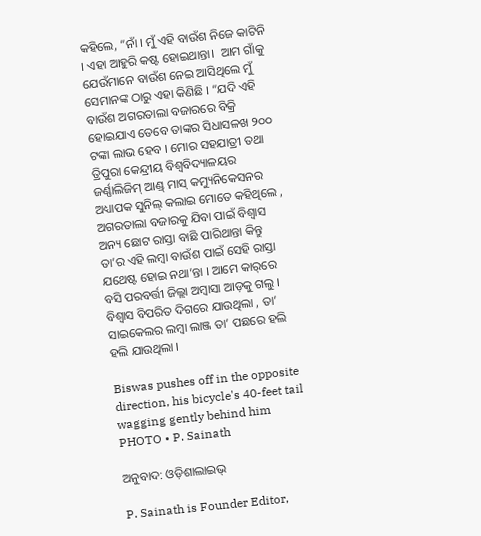କହିଲେ, “ନାଁ । ମୁଁ ଏହି ବାଉଁଶ ନିଜେ କାଟିନି । ଏହା ଆହୁରି କଷ୍ଟ ହୋଇଥାନ୍ତା।  ଆମ ଗାଁକୁ ଯେଉଁମାନେ ବାଉଁଶ ନେଇ ଆସିଥିଲେ ମୁଁ ସେମାନଙ୍କ ଠାରୁ ଏହା କିଣିଛି । “ଯଦି ଏହି ବାଉଁଶ ଅଗରତାଲା ବଜାରରେ ବିକ୍ରି ହୋଇଯାଏ ତେବେ ତାଙ୍କର ସିଧାସଳଖ ୨୦୦ ଟଙ୍କା ଲାଭ ହେବ । ମୋର ସହଯାତ୍ରୀ ତଥା ତ୍ରିପୁରା କେନ୍ଦ୍ରୀୟ ବିଶ୍ୱବିଦ୍ୟାଳୟର ଜର୍ଣ୍ଣାଲିଜିମ୍ ଆଣ୍ଡ୍ ମାସ୍ କମ୍ୟୁନିକେସନର ଅଧ୍ୟାପକ ସୁନିଲ୍ କଲାଇ ମୋତେ କହିଥିଲେ , ଅଗରତାଲା ବଜାରକୁ ଯିବା ପାଇଁ ବିଶ୍ୱାସ ଅନ୍ୟ ଛୋଟ ରାସ୍ତା ବାଛି ପାରିଥାନ୍ତା କିନ୍ତୁ ତା’ର ଏହି ଲମ୍ବା ବାଉଁଶ ପାଇଁ ସେହି ରାସ୍ତା ଯଥେଷ୍ଟ ହୋଇ ନଥା’ନ୍ତା । ଆମେ କାର୍‌ରେ ବସି ପରବର୍ତ୍ତୀ ଜିଲ୍ଲା ଅମ୍ବାସା ଆଡ଼କୁ ଗଲୁ । ବିଶ୍ୱାସ ବିପରିତ ଦିଗରେ ଯାଉଥିଲା , ତା’ ସାଇକେଲର ଲମ୍ବା ଲାଞ୍ଜ ତା’ ପଛରେ ହଲି ହଲି ଯାଉଥିଲା ।

Biswas pushes off in the opposite direction, his bicycle's 40-feet tail wagging gently behind him
PHOTO • P. Sainath

ଅନୁବାଦ: ଓଡ଼ିଶାଲାଇଭ୍‍

P. Sainath is Founder Editor,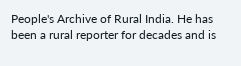People's Archive of Rural India. He has been a rural reporter for decades and is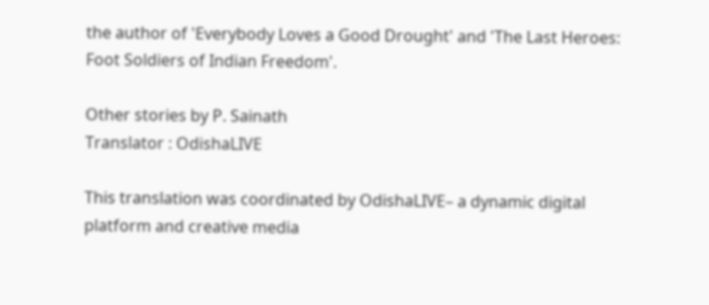the author of 'Everybody Loves a Good Drought' and 'The Last Heroes: Foot Soldiers of Indian Freedom'.

Other stories by P. Sainath
Translator : OdishaLIVE

This translation was coordinated by OdishaLIVE– a dynamic digital platform and creative media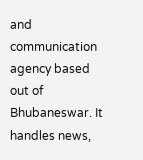and communication agency based out of Bhubaneswar. It handles news,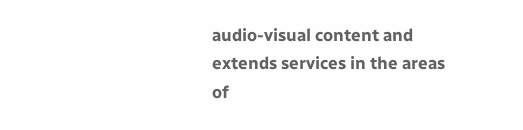audio-visual content and extends services in the areas of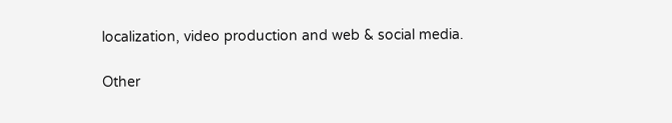localization, video production and web & social media.

Other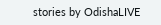stories by OdishaLIVE